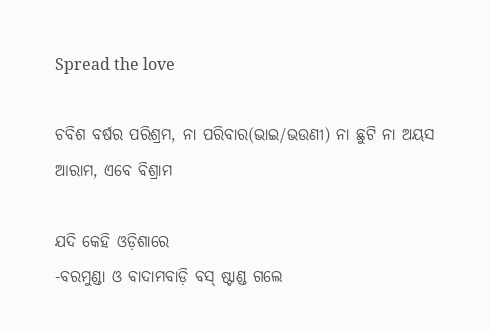Spread the love

ଚବିଶ ବର୍ଷର ପରିଶ୍ରମ, ନା ପରିବାର(ଭାଇ/ଭଉଣୀ) ନା ଛୁଟି ନା ଅୟସ ଆରାମ, ଏବେ ବିଶ୍ରାମ

ଯଦି କେହି ଓଡ଼ିଶାରେ
-ବରମୁଣ୍ଡା ଓ ବାଦାମବାଡ଼ି ବସ୍ ଷ୍ଟାଣ୍ଡ ଗଲେ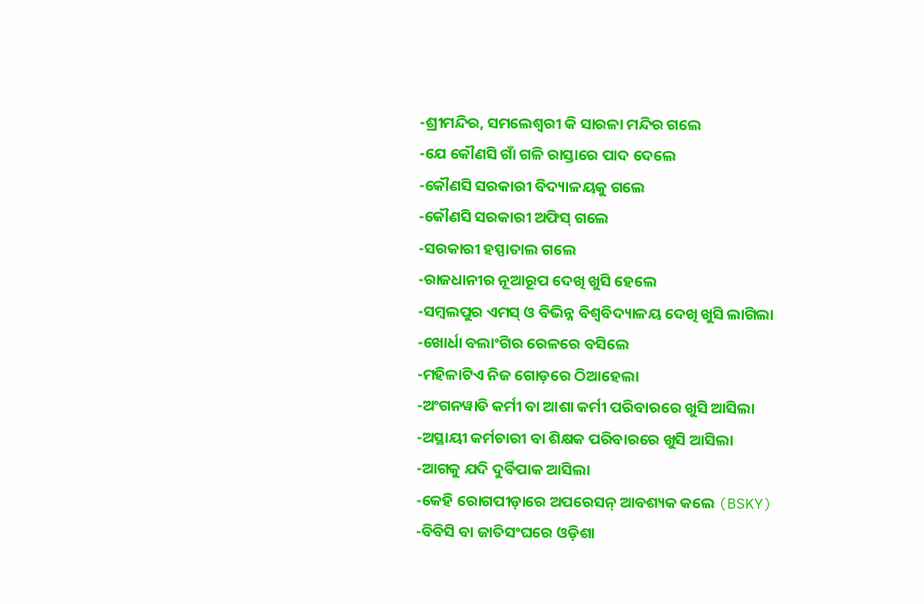-ଶ୍ରୀମନ୍ଦିର, ସମଲେଶ୍ୱରୀ କି ସାରଳା ମନ୍ଦିର ଗଲେ
-ଯେ କୌଣସି ଗାଁ ଗଳି ରାସ୍ତାରେ ପାଦ ଦେଲେ
-କୌଣସି ସରକାରୀ ବିଦ୍ୟାଳୟକୁ ଗଲେ
-କୌଣସି ସରକାରୀ ଅଫିସ୍ ଗଲେ
-ସରକାରୀ ହସ୍ପାତାଲ ଗଲେ
-ରାଜଧାନୀର ନୂଆରୂପ ଦେଖି ଖୁସି ହେଲେ
-ସମ୍ବଲପୁର ଏମସ୍ ଓ ବିଭିନ୍ନ ବିଶ୍ୱବିଦ୍ୟାଳୟ ଦେଖି ଖୁସି ଲାଗିଲା
-ଖୋର୍ଧା ବଲାଂଗିର ରେଳରେ ବସିଲେ
-ମହିଳାଟିଏ ନିଜ ଗୋଡ଼ରେ ଠିଆହେଲା
-ଅଂଗନୱାଡି କର୍ମୀ ବା ଆଶା କର୍ମୀ ପରିବାରରେ ଖୁସି ଆସିଲା
-ଅସ୍ଥାୟୀ କର୍ମଚାରୀ ବା ଶିକ୍ଷକ ପରିବାରରେ ଖୁସି ଆସିଲା
-ଆଗକୁ ଯଦି ଦୁର୍ବିପାକ ଆସିଲା
-କେହି ରୋଗପୀଡ଼ାରେ ଅପରେସନ୍ ଆବଶ୍ୟକ କଲେ (BSKY)
-ବିବିସି ବା ଜାତିସଂଘରେ ଓଡ଼ିଶା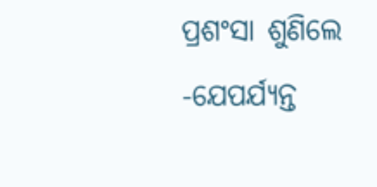ପ୍ରଶଂସା ଶୁଣିଲେ
-ଯେପର୍ଯ୍ୟନ୍ତ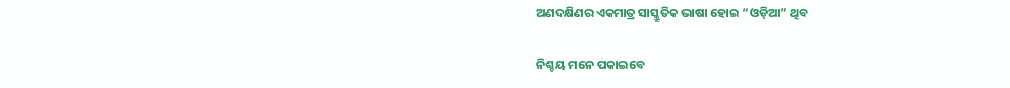ଅଣଦକ୍ଷିଣର ଏକମାତ୍ର ସାସ୍କ୍ରୁତିକ ଭାଷା ହୋଇ “ଓଡ଼ିଆ” ଥିବ

ନିଶ୍ଚୟ ମନେ ପକାଇବେ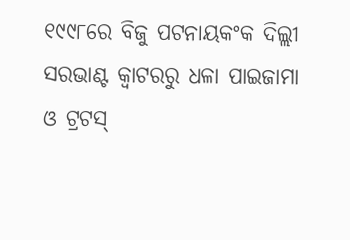୧୯୯୮ରେ ବିଜୁ ପଟନାୟକଂକ ଦିଲ୍ଲୀ ସରଭାଣ୍ଟ କ୍ୱାଟରରୁ ଧଳା ପାଇଜାମା ଓ ଟ୍ରଟସ୍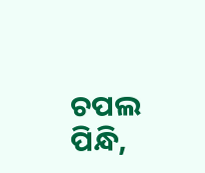ଚପଲ ପିନ୍ଧି,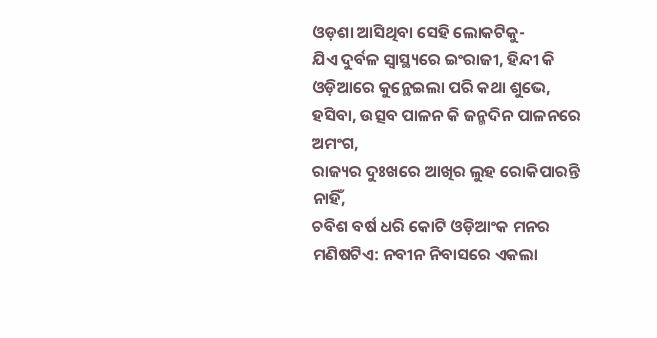ଓଡ଼ଶା ଆସିଥିବା ସେହି ଲୋକଟିକୁ-
ଯିଏ ଦୁର୍ବଳ ସ୍ୱାସ୍ଥ୍ୟରେ ଇଂରାଜୀ, ହିନ୍ଦୀ କି ଓଡ଼ିଆରେ କୁନ୍ଥେଇଲା ପରି କଥା ଶୁଭେ,
ହସିବା, ଉତ୍ସବ ପାଳନ କି ଜନ୍ମଦିନ ପାଳନରେ ଅମଂଗ,
ରାଜ୍ୟର ଦୁଃଖରେ ଆଖିର ଲୁହ ରୋକିପାରନ୍ତି ନାହିଁ,
ଚବିଶ ବର୍ଷ ଧରି କୋଟି ଓଡ଼ିଆଂକ ମନର ମଣିଷଟିଏ: ନବୀନ ନିବାସରେ ଏକଲା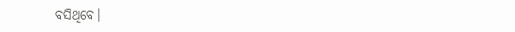ବସିଥିବେ।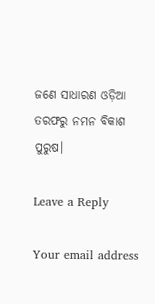ଜଣେ ସାଧାରଣ ଓଡ଼ିଆ ତରଫରୁ ନମନ ବିକାଶ ପୁରୁଷ।

Leave a Reply

Your email address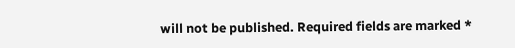will not be published. Required fields are marked *